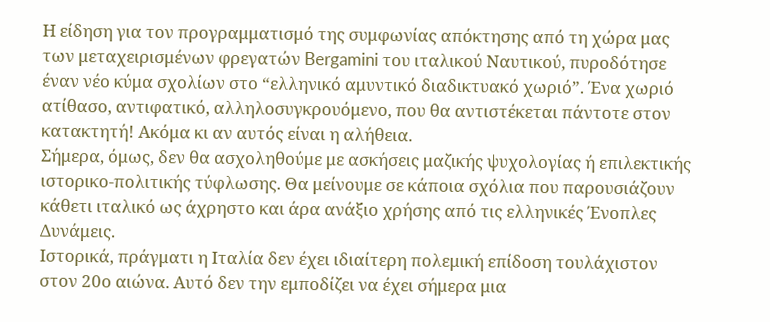Η είδηση για τον προγραμματισμό της συμφωνίας απόκτησης από τη χώρα μας των μεταχειρισμένων φρεγατών Bergamini του ιταλικού Nαυτικού, πυροδότησε έναν νέο κύμα σχολίων στο “ελληνικό αμυντικό διαδικτυακό χωριό”. Ένα χωριό ατίθασο, αντιφατικό, αλληλοσυγκρουόμενο, που θα αντιστέκεται πάντοτε στον κατακτητή! Ακόμα κι αν αυτός είναι η αλήθεια.
Σήμερα, όμως, δεν θα ασχοληθούμε με ασκήσεις μαζικής ψυχολογίας ή επιλεκτικής ιστορικο-πολιτικής τύφλωσης. Θα μείνουμε σε κάποια σχόλια που παρουσιάζουν κάθετι ιταλικό ως άχρηστο και άρα ανάξιο χρήσης από τις ελληνικές Ένοπλες Δυνάμεις.
Ιστορικά, πράγματι η Ιταλία δεν έχει ιδιαίτερη πολεμική επίδοση τουλάχιστον στον 20ο αιώνα. Αυτό δεν την εμποδίζει να έχει σήμερα μια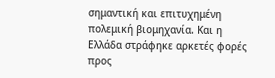σημαντική και επιτυχημένη πολεμική βιομηχανία. Και η Ελλάδα στράφηκε αρκετές φορές προς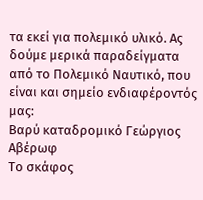τα εκεί για πολεμικό υλικό. Ας δούμε μερικά παραδείγματα από το Πολεμικό Ναυτικό, που είναι και σημείο ενδιαφέροντός μας:
Βαρύ καταδρομικό Γεώργιος Αβέρωφ
Το σκάφος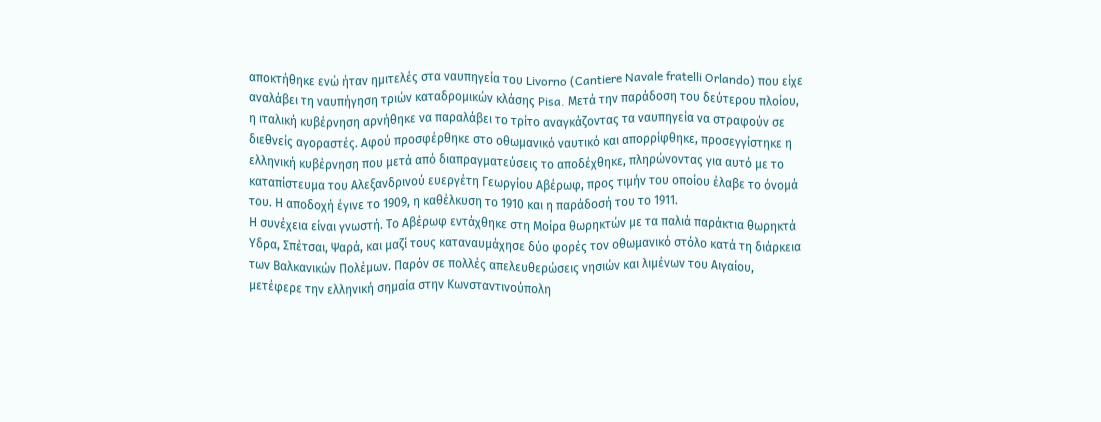αποκτήθηκε ενώ ήταν ημιτελές στα ναυπηγεία του Livorno (Cantiere Navale fratelli Orlando) που είχε αναλάβει τη ναυπήγηση τριών καταδρομικών κλάσης Pisa. Μετά την παράδοση του δεύτερου πλοίου, η ιταλική κυβέρνηση αρνήθηκε να παραλάβει το τρίτο αναγκάζοντας τα ναυπηγεία να στραφούν σε διεθνείς αγοραστές. Αφού προσφέρθηκε στο οθωμανικό ναυτικό και απορρίφθηκε, προσεγγίστηκε η ελληνική κυβέρνηση που μετά από διαπραγματεύσεις το αποδέχθηκε, πληρώνοντας για αυτό με το καταπίστευμα του Αλεξανδρινού ευεργέτη Γεωργίου Αβέρωφ, προς τιμήν του οποίου έλαβε το όνομά του. Η αποδοχή έγινε το 1909, η καθέλκυση το 1910 και η παράδοσή του το 1911.
Η συνέχεια είναι γνωστή. Το Αβέρωφ εντάχθηκε στη Μοίρα θωρηκτών με τα παλιά παράκτια θωρηκτά Υδρα, Σπέτσαι, Ψαρά, και μαζί τους καταναυμάχησε δύο φορές τον οθωμανικό στόλο κατά τη διάρκεια των Βαλκανικών Πολέμων. Παρόν σε πολλές απελευθερώσεις νησιών και λιμένων του Αιγαίου, μετέφερε την ελληνική σημαία στην Κωνσταντινούπολη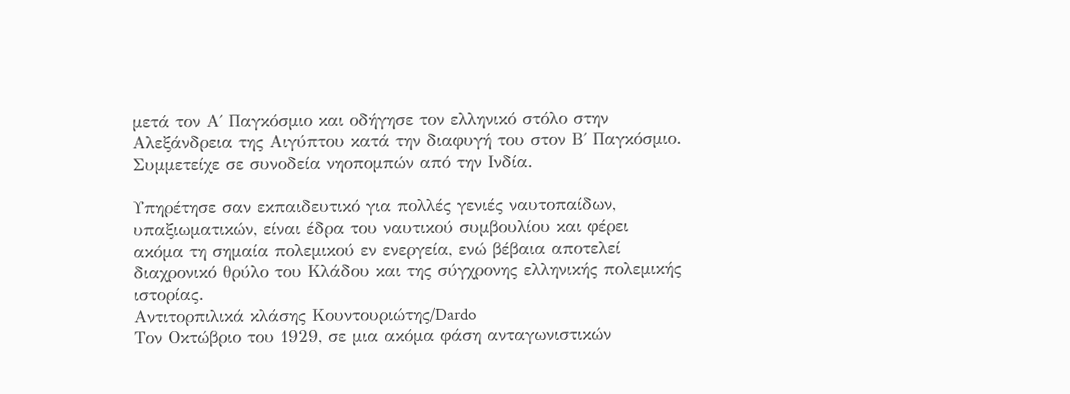μετά τον Α΄ Παγκόσμιο και οδήγησε τον ελληνικό στόλο στην Αλεξάνδρεια της Αιγύπτου κατά την διαφυγή του στον Β΄ Παγκόσμιο. Συμμετείχε σε συνοδεία νηοπομπών από την Ινδία.

Υπηρέτησε σαν εκπαιδευτικό για πολλές γενιές ναυτοπαίδων, υπαξιωματικών, είναι έδρα του ναυτικού συμβουλίου και φέρει ακόμα τη σημαία πολεμικού εν ενεργεία, ενώ βέβαια αποτελεί διαχρονικό θρύλο του Κλάδου και της σύγχρονης ελληνικής πολεμικής ιστορίας.
Αντιτορπιλικά κλάσης Κουντουριώτης/Dardo
Τον Οκτώβριο του 1929, σε μια ακόμα φάση ανταγωνιστικών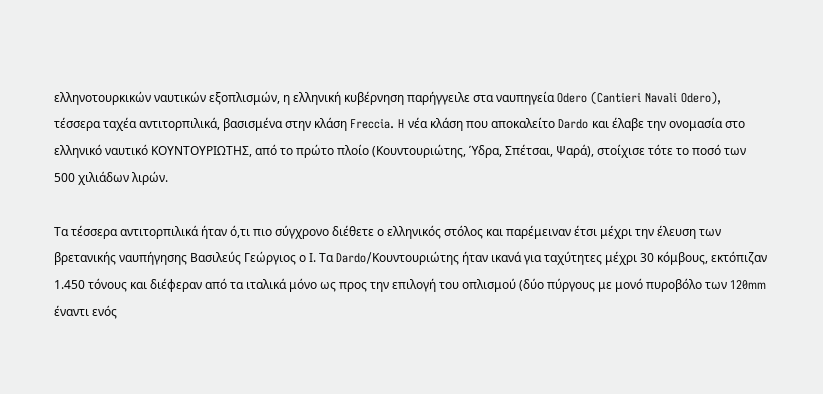ελληνοτουρκικών ναυτικών εξοπλισμών, η ελληνική κυβέρνηση παρήγγειλε στα ναυπηγεία Odero (Cantieri Navali Odero), τέσσερα ταχέα αντιτορπιλικά, βασισμένα στην κλάση Freccia. H νέα κλάση που αποκαλείτο Dardo και έλαβε την ονομασία στο ελληνικό ναυτικό ΚΟΥΝΤΟΥΡΙΩΤΗΣ, από το πρώτο πλοίο (Κουντουριώτης, Ύδρα, Σπέτσαι, Ψαρά), στοίχισε τότε το ποσό των 500 χιλιάδων λιρών.

Τα τέσσερα αντιτορπιλικά ήταν ό,τι πιο σύγχρονο διέθετε ο ελληνικός στόλος και παρέμειναν έτσι μέχρι την έλευση των βρετανικής ναυπήγησης Βασιλεύς Γεώργιος ο Ι. Τα Dardo/Κουντουριώτης ήταν ικανά για ταχύτητες μέχρι 30 κόμβους, εκτόπιζαν 1.450 τόνους και διέφεραν από τα ιταλικά μόνο ως προς την επιλογή του οπλισμού (δύο πύργους με μονό πυροβόλο των 120mm έναντι ενός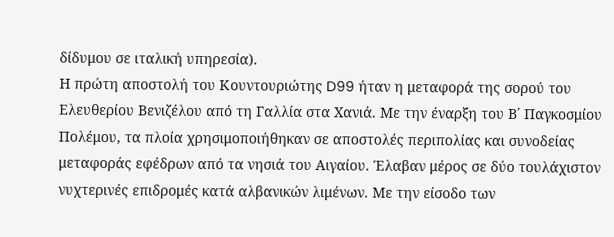δίδυμου σε ιταλική υπηρεσία).
Η πρώτη αποστολή του Κουντουριώτης D99 ήταν η μεταφορά της σορού του Ελευθερίου Βενιζέλου από τη Γαλλία στα Χανιά. Με την έναρξη του Β΄ Παγκοσμίου Πολέμου, τα πλοία χρησιμοποιήθηκαν σε αποστολές περιπολίας και συνοδείας μεταφοράς εφέδρων από τα νησιά του Αιγαίου. Έλαβαν μέρος σε δύο τουλάχιστον νυχτερινές επιδρομές κατά αλβανικών λιμένων. Με την είσοδο των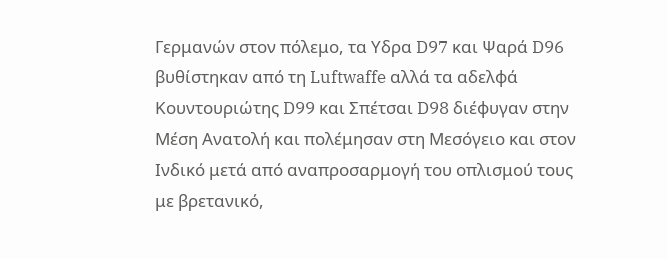Γερμανών στον πόλεμο, τα Υδρα D97 και Ψαρά D96 βυθίστηκαν από τη Luftwaffe αλλά τα αδελφά Κουντουριώτης D99 και Σπέτσαι D98 διέφυγαν στην Μέση Ανατολή και πολέμησαν στη Μεσόγειο και στον Ινδικό μετά από αναπροσαρμογή του οπλισμού τους με βρετανικό,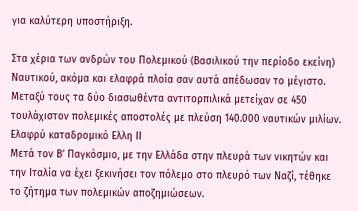για καλύτερη υποστήριξη.

Στα χέρια των ανδρών του Πολεμικού (Βασιλικού την περίοδο εκείνη) Ναυτικού, ακόμα και ελαφρά πλοία σαν αυτά απέδωσαν το μέγιστο. Μεταξύ τους τα δύο διασωθέντα αντιτορπιλικά μετείχαν σε 450 τουλάχιστον πολεμικές αποστολές με πλεύση 140.000 ναυτικών μιλίων.
Ελαφρύ καταδρομικό Ελλη ΙΙ
Μετά τον Β’ Παγκόσμιο, με την Ελλάδα στην πλευρά των νικητών και την Ιταλία να έχει ξεκινήσει τον πόλεμο στο πλευρό των Ναζί, τέθηκε το ζήτημα των πολεμικών αποζημιώσεων.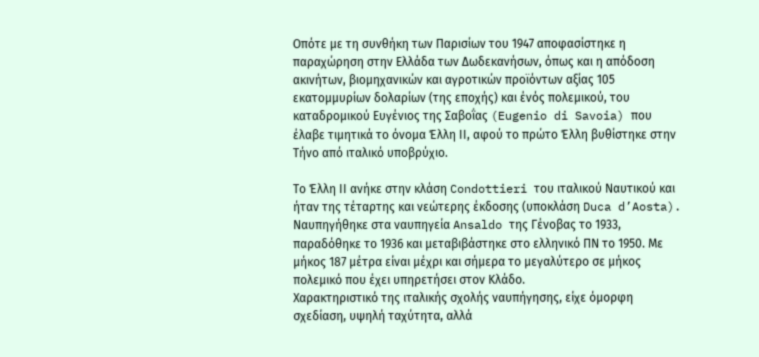Οπότε με τη συνθήκη των Παρισίων του 1947 αποφασίστηκε η παραχώρηση στην Ελλάδα των Δωδεκανήσων, όπως και η απόδοση ακινήτων, βιομηχανικών και αγροτικών προϊόντων αξίας 105 εκατομμυρίων δολαρίων (της εποχής) και ένός πολεμικού, του καταδρομικού Ευγένιος της Σαβοΐας (Eugenio di Savoia) που έλαβε τιμητικά το όνομα Έλλη ΙΙ, αφού το πρώτο Έλλη βυθίστηκε στην Τήνο από ιταλικό υποβρύχιο.

Το Έλλη ΙΙ ανήκε στην κλάση Condottieri του ιταλικού Ναυτικού και ήταν της τέταρτης και νεώτερης έκδοσης (υποκλάση Duca d’Aosta). Ναυπηγήθηκε στα ναυπηγεία Ansaldo της Γένοβας το 1933, παραδόθηκε το 1936 και μεταβιβάστηκε στο ελληνικό ΠΝ το 1950. Με μήκος 187 μέτρα είναι μέχρι και σήμερα το μεγαλύτερο σε μήκος πολεμικό που έχει υπηρετήσει στον Κλάδο.
Χαρακτηριστικό της ιταλικής σχολής ναυπήγησης, είχε όμορφη σχεδίαση, υψηλή ταχύτητα, αλλά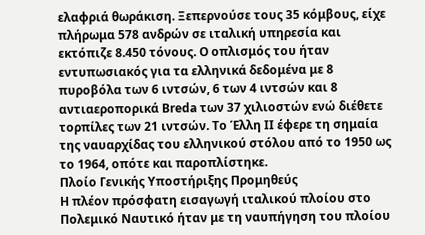ελαφριά θωράκιση. Ξεπερνούσε τους 35 κόμβους, είχε πλήρωμα 578 ανδρών σε ιταλική υπηρεσία και εκτόπιζε 8.450 τόνους. Ο οπλισμός του ήταν εντυπωσιακός για τα ελληνικά δεδομένα με 8 πυροβόλα των 6 ιντσών, 6 των 4 ιντσών και 8 αντιαεροπορικά Breda των 37 χιλιοστών ενώ διέθετε τορπίλες των 21 ιντσών. Το Έλλη ΙΙ έφερε τη σημαία της ναυαρχίδας του ελληνικού στόλου από το 1950 ως το 1964, οπότε και παροπλίστηκε.
Πλοίο Γενικής Υποστήριξης Προμηθεύς
Η πλέον πρόσφατη εισαγωγή ιταλικού πλοίου στο Πολεμικό Ναυτικό ήταν με τη ναυπήγηση του πλοίου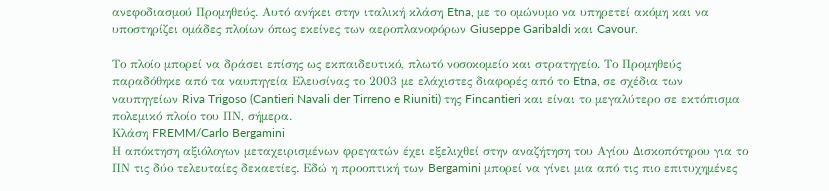ανεφοδιασμού Προμηθεύς. Αυτό ανήκει στην ιταλική κλάση Etna, με το ομώνυμο να υπηρετεί ακόμη και να υποστηρίζει ομάδες πλοίων όπως εκείνες των αεροπλανοφόρων Giuseppe Garibaldi και Cavour.

Το πλοίο μπορεί να δράσει επίσης ως εκπαιδευτικό, πλωτό νοσοκομείο και στρατηγείο. Το Προμηθεύς παραδόθηκε από τα ναυπηγεία Ελευσίνας το 2003 με ελάχιστες διαφορές από το Etna, σε σχέδια των ναυπηγείων Riva Trigoso (Cantieri Navali der Tirreno e Riuniti) της Fincantieri και είναι το μεγαλύτερο σε εκτόπισμα πολεμικό πλοίο του ΠΝ, σήμερα.
Κλάση FREMM/Carlo Bergamini
Η απόκτηση αξιόλογων μεταχειρισμένων φρεγατών έχει εξελιχθεί στην αναζήτηση του Αγίου Δισκοπότηρου για το ΠΝ τις δύο τελευταίες δεκαετίες. Eδώ η προοπτική των Bergamini μπορεί να γίνει μια από τις πιο επιτυχημένες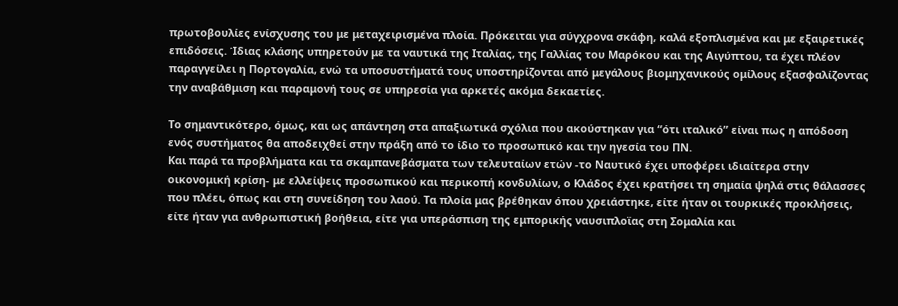πρωτοβουλίες ενίσχυσης του με μεταχειρισμένα πλοία. Πρόκειται για σύγχρονα σκάφη, καλά εξοπλισμένα και με εξαιρετικές επιδόσεις. Ίδιας κλάσης υπηρετούν με τα ναυτικά της Ιταλίας, της Γαλλίας του Μαρόκου και της Αιγύπτου, τα έχει πλέον παραγγείλει η Πορτογαλία, ενώ τα υποσυστήματά τους υποστηρίζονται από μεγάλους βιομηχανικούς ομίλους εξασφαλίζοντας την αναβάθμιση και παραμονή τους σε υπηρεσία για αρκετές ακόμα δεκαετίες.

Το σημαντικότερο, όμως, και ως απάντηση στα απαξιωτικά σχόλια που ακούστηκαν για “ότι ιταλικό” είναι πως η απόδοση ενός συστήματος θα αποδειχθεί στην πράξη από το ίδιο το προσωπικό και την ηγεσία του ΠΝ.
Και παρά τα προβλήματα και τα σκαμπανεβάσματα των τελευταίων ετών -το Ναυτικό έχει υποφέρει ιδιαίτερα στην οικονομική κρίση- με ελλείψεις προσωπικού και περικοπή κονδυλίων, ο Κλάδος έχει κρατήσει τη σημαία ψηλά στις θάλασσες που πλέει, όπως και στη συνείδηση του λαού. Τα πλοία μας βρέθηκαν όπου χρειάστηκε, είτε ήταν οι τουρκικές προκλήσεις, είτε ήταν για ανθρωπιστική βοήθεια, είτε για υπεράσπιση της εμπορικής ναυσιπλοϊας στη Σομαλία και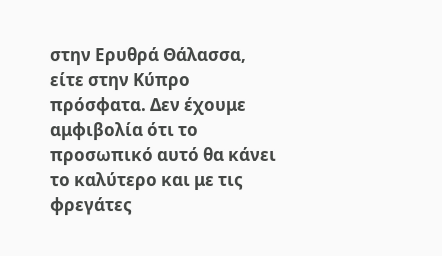στην Ερυθρά Θάλασσα, είτε στην Κύπρο πρόσφατα. Δεν έχουμε αμφιβολία ότι το προσωπικό αυτό θα κάνει το καλύτερο και με τις φρεγάτες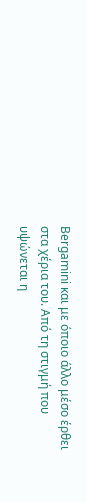Bergamini και με όποιο άλλο μέσο έρθει στα χέρια του. Από τη στιγμή που υψώνεται η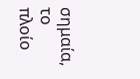σημαία, το πλοίο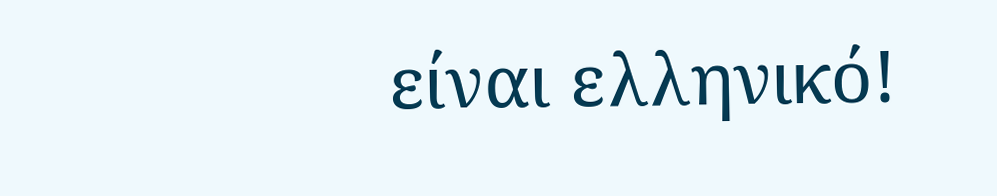είναι ελληνικό!